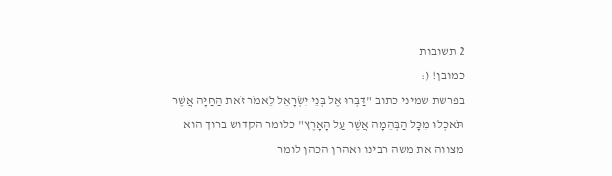2 תשובות
כמובן! (:
בפרשת שמיני כתוב "דַּבְּרוּ אֶל בְּנֵי יִשְׂרָאֵל לֵאמֹר זֹאת הַחַיָּה אֲשֶׁר תֹּאכְלוּ מִכָּל הַבְּהֵמָה אֲשֶׁר עַל הָאָרֶץ" כלומר הקדוש ברוך הוא מצווה את משה רבינו ואהרן הכהן לומר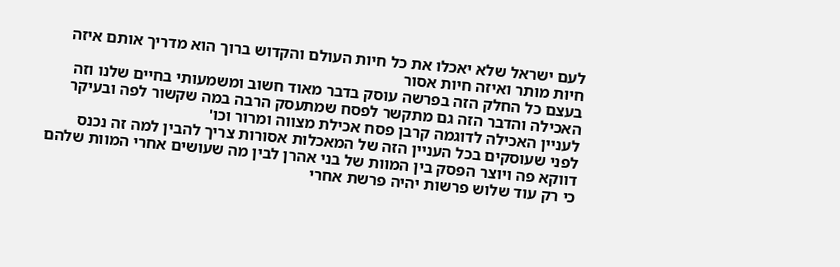לעם ישראל שלא יאכלו את כל חיות העולם והקדוש ברוך הוא מדריך אותם איזה חיות מותר ואיזה חיות אסור
בעצם כל החלק הזה בפרשה עוסק בדבר מאוד חשוב ומשמעותי בחיים שלנו וזה האכילה והדבר הזה גם מתקשר לפסח שמתעסק הרבה במה שקשור לפה ובעיקר לעניין האכילה לדוגמה קרבן פסח אכילת מצווה ומרור וכו'
לפני שעוסקים בכל העניין הזה של המאכלות אסורות צריך להבין למה זה נכנס דווקא פה ויוצר הפסק בין המוות של בני אהרן לבין מה שעושים אחרי המוות שלהם כי רק עוד שלוש פרשות יהיה פרשת אחרי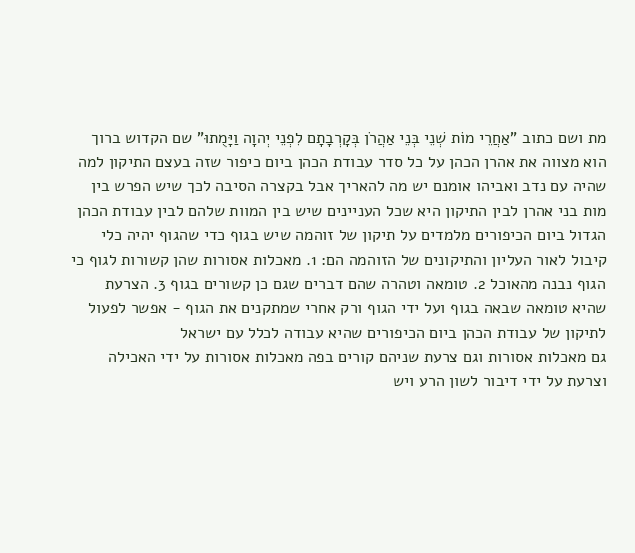מת ושם כתוב "אַחֲרֵי מוֹת שְׁנֵי בְּנֵי אַהֲרֹן בְּקָרְבָתָם לִפְנֵי יְהוָה וַיָּמֻתוּ" שם הקדוש ברוך הוא מצווה את אהרן הכהן על כל סדר עבודת הכהן ביום כיפור שזה בעצם התיקון למה שהיה עם נדב ואביהו אומנם יש מה להאריך אבל בקצרה הסיבה לכך שיש הפרש בין מות בני אהרן לבין התיקון היא שכל העניינים שיש בין המוות שלהם לבין עבודת הכהן הגדול ביום הכיפורים מלמדים על תיקון של זוהמה שיש בגוף כדי שהגוף יהיה כלי קיבול לאור העליון והתיקונים של הזוהמה הם: 1. מאכלות אסורות שהן קשורות לגוף כי הגוף נבנה מהאוכל 2. טומאה וטהרה שהם דברים שגם כן קשורים בגוף 3. הצרעת שהיא טומאה שבאה בגוף ועל ידי הגוף ורק אחרי שמתקנים את הגוף - אפשר לפעול לתיקון של עבודת הכהן ביום הכיפורים שהיא עבודה לכלל עם ישראל
גם מאכלות אסורות וגם צרעת שניהם קורים בפה מאכלות אסורות על ידי האכילה וצרעת על ידי דיבור לשון הרע ויש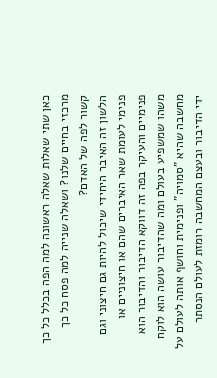כאן שתי שאלות שאלה ראשונה למה הפה בכלל כל כך מרכזי בחיים שלנו? ושאלה שנייה למה פסח כל כך קשור לפה של האדם?
הלשון זה האיבר היחידי שיכול להיות גם חיצוני וגם פנימי לעומת שאר האיברים שהם או חיצוניים או פנימיים והעיקר בפה זה דווקא הדיבור והדיבור הוא משהו שמשפיע בעולם ומה שהדיבור עושה הוא לוקח מחשבה שהיא "סמויה" ופנימית וחושף אותה לעולם על ידי הדיבור ובעצם המחשבה רומזת לעולם הנסתר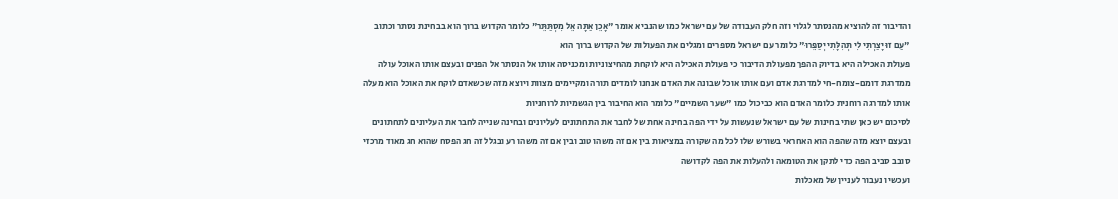והדיבור זה להוציא מהנסתר לגלוי וזה חלק העבודה של עם ישראל כמו שהנביא אומר "אָכֵן אַתָּה אֵל מִסְתַּתֵּר" כלומר הקדוש ברוך הוא בבחינת נסתר וכתוב "עַם זוּ יָצַרְתִּי לִי תְּהִלָּתִי יְסַפֵּרוּ" כלומר עם ישראל מספרים ומגלים את הפעולות של הקדוש ברוך הוא
פעולת האכילה היא בדיוק ההפך מפעולת הדיבור כי פעולת האכילה היא לוקחת מהחיצוניות ומכניסה אותו אל הנסתר אל הפנים ובעצם אותו האוכל עולה ממדרגת דומם-צומח-חי למדרגת אדם ועם אותו אוכל שבונה את האדם אנחנו לומדים תורה ומקיימים מצוות ויוצא מזה שכשאדם לוקח את האוכל הוא מעלה אותו למדרגה רוחנית כלומר האדם הוא כביכול כמו "שער השמיים" כלומר הוא החיבור בין הגשמיות לרוחניות
לסיכום יש כאן שתי בחינות של עם ישראל שנעשות על ידי הפה בחינה אחת של לחבר את התחתונים לעליונים ובחינה שנייה לחבר את העליונים לתחתונים ובעצם יוצא מזה שהפה הוא האחראי בשורש שלו לכל מה שקורה במציאות בין אם זה משהו טוב ובין אם זה משהו רע ובגלל זה חג הפסח שהוא חג מאוד מרכזי סובב סביב הפה כדי לתקן את הטומאה ולהעלות את הפה לקדושה
ועכשיו נעבור לעניין של מאכלות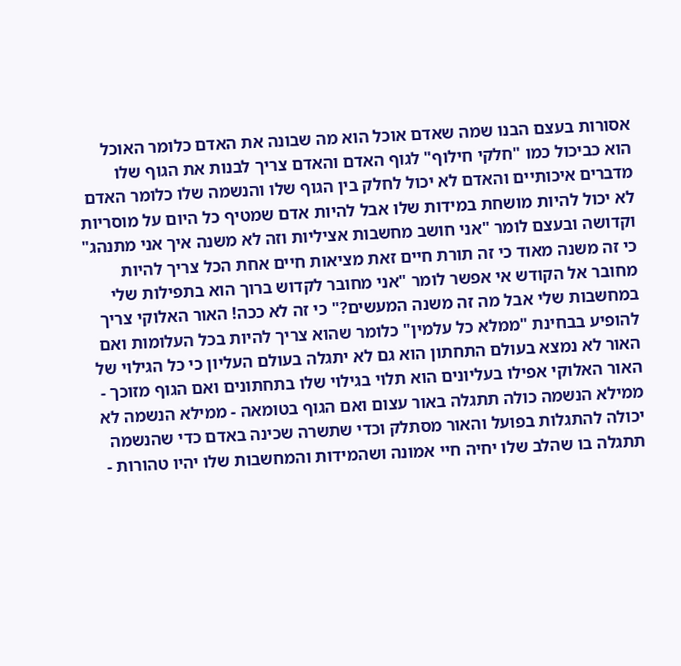אסורות בעצם הבנו שמה שאדם אוכל הוא מה שבונה את האדם כלומר האוכל הוא כביכול כמו "חלקי חילוף" לגוף האדם והאדם צריך לבנות את הגוף שלו מדברים איכותיים והאדם לא יכול לחלק בין הגוף שלו והנשמה שלו כלומר האדם לא יכול להיות מושחת במידות שלו אבל להיות אדם שמטיף כל היום על מוסריות וקדושה ובעצם לומר "אני חושב מחשבות אציליות וזה לא משנה איך אני מתנהג" כי זה משנה מאוד כי זה תורת חיים זאת מציאות חיים אחת הכל צריך להיות מחובר אל הקודש אי אפשר לומר "אני מחובר לקדוש ברוך הוא בתפילות שלי במחשבות שלי אבל מה זה משנה המעשים?" כי זה לא ככה! האור האלוקי צריך להופיע בבחינת "ממלא כל עלמין" כלומר שהוא צריך להיות בכל העלומות ואם האור לא נמצא בעולם התחתון הוא גם לא יתגלה בעולם העליון כי כל הגילוי של האור האלוקי אפילו בעליונים הוא תלוי בגילוי שלו בתחתונים ואם הגוף מזוכך - ממילא הנשמה כולה תתגלה באור עצום ואם הגוף בטומאה - ממילא הנשמה לא יכולה להתגלות בפועל והאור מסתלק וכדי שתשרה שכינה באדם כדי שהנשמה תתגלה בו שהלב שלו יחיה חיי אמונה ושהמידות והמחשבות שלו יהיו טהורות -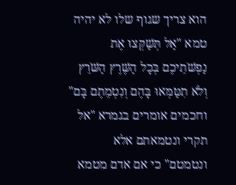הוא צריך שגוף שלו לא יהיה טמא "אַל תְּשַׁקְּצוּ אֶת נַפְשֹׁתֵיכֶם בְּכָל הַשֶּׁרֶץ הַשֹּׁרֵץ וְלֹא תִטַּמְּאוּ בָּהֶם וְנִטְמֵתֶם בָּם" וחכמים אומרים בגמרא "אל תקרי ונטמאתם אלא ונטמטם" כי אם אדם מטמא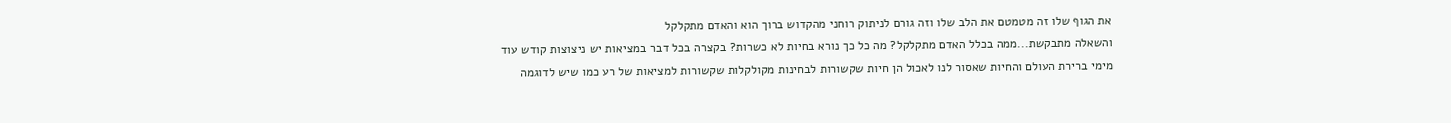את הגוף שלו זה מטמטם את הלב שלו וזה גורם לניתוק רוחני מהקדוש ברוך הוא והאדם מתקלקל
והשאלה מתבקשת...ממה בכלל האדם מתקלקל? מה כל כך נורא בחיות לא כשרות? בקצרה בכל דבר במציאות יש ניצוצות קודש עוד מימי ברירת העולם והחיות שאסור לנו לאכול הן חיות שקשורות לבחינות מקולקלות שקשורות למציאות של רע כמו שיש לדוגמה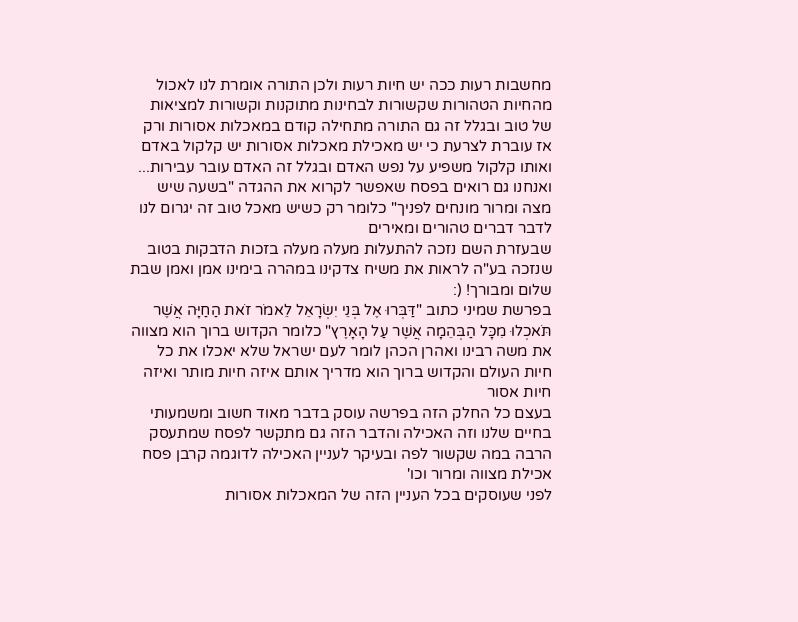מחשבות רעות ככה יש חיות רעות ולכן התורה אומרת לנו לאכול מהחיות הטהורות שקשורות לבחינות מתוקנות וקשורות למציאות של טוב ובגלל זה גם התורה מתחילה קודם במאכלות אסורות ורק אז עוברת לצרעת כי יש מאכילת מאכלות אסורות יש קלקול באדם ואותו קלקול משפיע על נפש האדם ובגלל זה האדם עובר עבירות... ואנחנו גם רואים בפסח שאפשר לקרוא את ההגדה "בשעה שיש מצה ומרור מונחים לפניך" כלומר רק כשיש מאכל טוב זה יגרום לנו לדבר דברים טהורים ומאירים
שבעזרת השם נזכה להתעלות מעלה מעלה בזכות הדבקות בטוב שנזכה בע"ה לראות את משיח צדקינו במהרה בימינו אמן ואמן שבת שלום ומבורך! (:
בפרשת שמיני כתוב "דַּבְּרוּ אֶל בְּנֵי יִשְׂרָאֵל לֵאמֹר זֹאת הַחַיָּה אֲשֶׁר תֹּאכְלוּ מִכָּל הַבְּהֵמָה אֲשֶׁר עַל הָאָרֶץ" כלומר הקדוש ברוך הוא מצווה את משה רבינו ואהרן הכהן לומר לעם ישראל שלא יאכלו את כל חיות העולם והקדוש ברוך הוא מדריך אותם איזה חיות מותר ואיזה חיות אסור
בעצם כל החלק הזה בפרשה עוסק בדבר מאוד חשוב ומשמעותי בחיים שלנו וזה האכילה והדבר הזה גם מתקשר לפסח שמתעסק הרבה במה שקשור לפה ובעיקר לעניין האכילה לדוגמה קרבן פסח אכילת מצווה ומרור וכו'
לפני שעוסקים בכל העניין הזה של המאכלות אסורות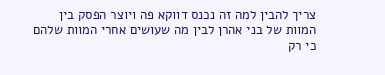צריך להבין למה זה נכנס דווקא פה ויוצר הפסק בין המוות של בני אהרן לבין מה שעושים אחרי המוות שלהם כי רק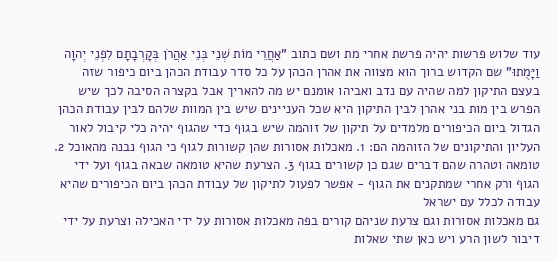עוד שלוש פרשות יהיה פרשת אחרי מת ושם כתוב "אַחֲרֵי מוֹת שְׁנֵי בְּנֵי אַהֲרֹן בְּקָרְבָתָם לִפְנֵי יְהוָה וַיָּמֻתוּ" שם הקדוש ברוך הוא מצווה את אהרן הכהן על כל סדר עבודת הכהן ביום כיפור שזה בעצם התיקון למה שהיה עם נדב ואביהו אומנם יש מה להאריך אבל בקצרה הסיבה לכך שיש הפרש בין מות בני אהרן לבין התיקון היא שכל העניינים שיש בין המוות שלהם לבין עבודת הכהן הגדול ביום הכיפורים מלמדים על תיקון של זוהמה שיש בגוף כדי שהגוף יהיה כלי קיבול לאור העליון והתיקונים של הזוהמה הם: 1. מאכלות אסורות שהן קשורות לגוף כי הגוף נבנה מהאוכל 2. טומאה וטהרה שהם דברים שגם כן קשורים בגוף 3. הצרעת שהיא טומאה שבאה בגוף ועל ידי הגוף ורק אחרי שמתקנים את הגוף - אפשר לפעול לתיקון של עבודת הכהן ביום הכיפורים שהיא עבודה לכלל עם ישראל
גם מאכלות אסורות וגם צרעת שניהם קורים בפה מאכלות אסורות על ידי האכילה וצרעת על ידי דיבור לשון הרע ויש כאן שתי שאלות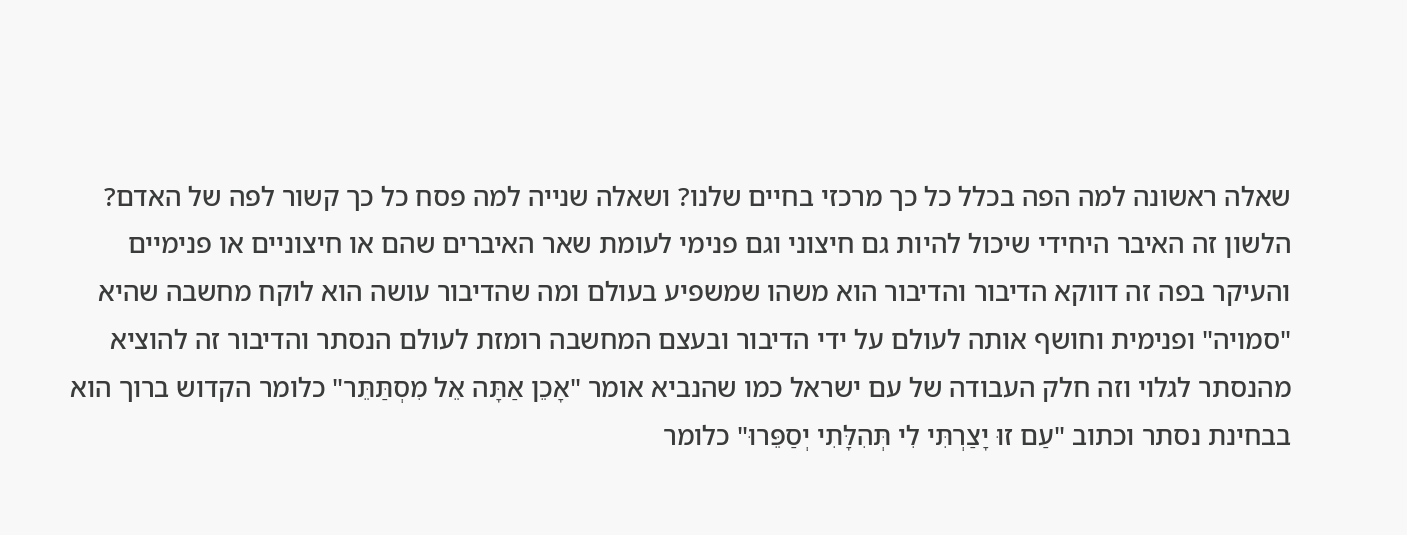שאלה ראשונה למה הפה בכלל כל כך מרכזי בחיים שלנו? ושאלה שנייה למה פסח כל כך קשור לפה של האדם?
הלשון זה האיבר היחידי שיכול להיות גם חיצוני וגם פנימי לעומת שאר האיברים שהם או חיצוניים או פנימיים והעיקר בפה זה דווקא הדיבור והדיבור הוא משהו שמשפיע בעולם ומה שהדיבור עושה הוא לוקח מחשבה שהיא "סמויה" ופנימית וחושף אותה לעולם על ידי הדיבור ובעצם המחשבה רומזת לעולם הנסתר והדיבור זה להוציא מהנסתר לגלוי וזה חלק העבודה של עם ישראל כמו שהנביא אומר "אָכֵן אַתָּה אֵל מִסְתַּתֵּר" כלומר הקדוש ברוך הוא בבחינת נסתר וכתוב "עַם זוּ יָצַרְתִּי לִי תְּהִלָּתִי יְסַפֵּרוּ" כלומר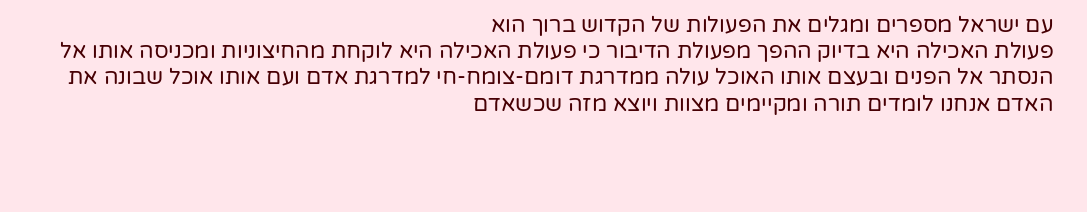עם ישראל מספרים ומגלים את הפעולות של הקדוש ברוך הוא
פעולת האכילה היא בדיוק ההפך מפעולת הדיבור כי פעולת האכילה היא לוקחת מהחיצוניות ומכניסה אותו אל הנסתר אל הפנים ובעצם אותו האוכל עולה ממדרגת דומם-צומח-חי למדרגת אדם ועם אותו אוכל שבונה את האדם אנחנו לומדים תורה ומקיימים מצוות ויוצא מזה שכשאדם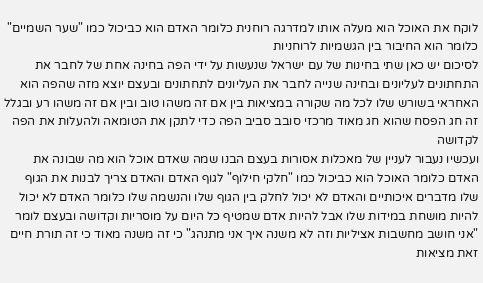לוקח את האוכל הוא מעלה אותו למדרגה רוחנית כלומר האדם הוא כביכול כמו "שער השמיים" כלומר הוא החיבור בין הגשמיות לרוחניות
לסיכום יש כאן שתי בחינות של עם ישראל שנעשות על ידי הפה בחינה אחת של לחבר את התחתונים לעליונים ובחינה שנייה לחבר את העליונים לתחתונים ובעצם יוצא מזה שהפה הוא האחראי בשורש שלו לכל מה שקורה במציאות בין אם זה משהו טוב ובין אם זה משהו רע ובגלל זה חג הפסח שהוא חג מאוד מרכזי סובב סביב הפה כדי לתקן את הטומאה ולהעלות את הפה לקדושה
ועכשיו נעבור לעניין של מאכלות אסורות בעצם הבנו שמה שאדם אוכל הוא מה שבונה את האדם כלומר האוכל הוא כביכול כמו "חלקי חילוף" לגוף האדם והאדם צריך לבנות את הגוף שלו מדברים איכותיים והאדם לא יכול לחלק בין הגוף שלו והנשמה שלו כלומר האדם לא יכול להיות מושחת במידות שלו אבל להיות אדם שמטיף כל היום על מוסריות וקדושה ובעצם לומר "אני חושב מחשבות אציליות וזה לא משנה איך אני מתנהג" כי זה משנה מאוד כי זה תורת חיים זאת מציאות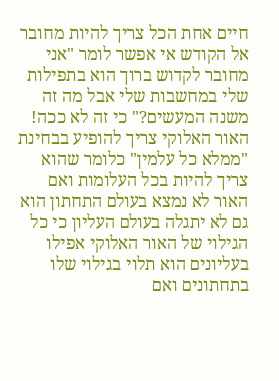חיים אחת הכל צריך להיות מחובר אל הקודש אי אפשר לומר "אני מחובר לקדוש ברוך הוא בתפילות שלי במחשבות שלי אבל מה זה משנה המעשים?" כי זה לא ככה! האור האלוקי צריך להופיע בבחינת "ממלא כל עלמין" כלומר שהוא צריך להיות בכל העלומות ואם האור לא נמצא בעולם התחתון הוא גם לא יתגלה בעולם העליון כי כל הגילוי של האור האלוקי אפילו בעליונים הוא תלוי בגילוי שלו בתחתונים ואם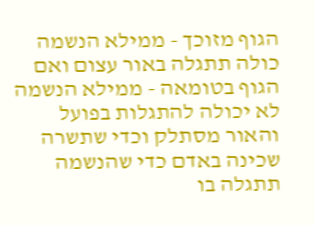הגוף מזוכך - ממילא הנשמה כולה תתגלה באור עצום ואם הגוף בטומאה - ממילא הנשמה לא יכולה להתגלות בפועל והאור מסתלק וכדי שתשרה שכינה באדם כדי שהנשמה תתגלה בו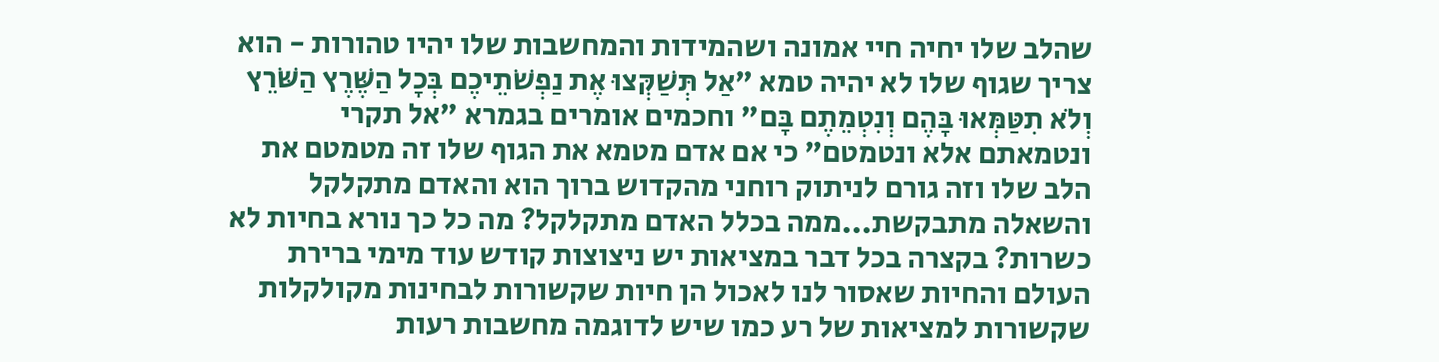שהלב שלו יחיה חיי אמונה ושהמידות והמחשבות שלו יהיו טהורות - הוא צריך שגוף שלו לא יהיה טמא "אַל תְּשַׁקְּצוּ אֶת נַפְשֹׁתֵיכֶם בְּכָל הַשֶּׁרֶץ הַשֹּׁרֵץ וְלֹא תִטַּמְּאוּ בָּהֶם וְנִטְמֵתֶם בָּם" וחכמים אומרים בגמרא "אל תקרי ונטמאתם אלא ונטמטם" כי אם אדם מטמא את הגוף שלו זה מטמטם את הלב שלו וזה גורם לניתוק רוחני מהקדוש ברוך הוא והאדם מתקלקל
והשאלה מתבקשת...ממה בכלל האדם מתקלקל? מה כל כך נורא בחיות לא כשרות? בקצרה בכל דבר במציאות יש ניצוצות קודש עוד מימי ברירת העולם והחיות שאסור לנו לאכול הן חיות שקשורות לבחינות מקולקלות שקשורות למציאות של רע כמו שיש לדוגמה מחשבות רעות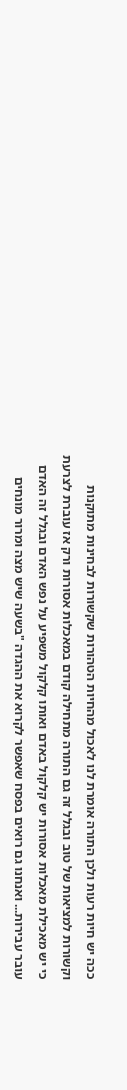ככה יש חיות רעות ולכן התורה אומרת לנו לאכול מהחיות הטהורות שקשורות לבחינות מתוקנות וקשורות למציאות של טוב ובגלל זה גם התורה מתחילה קודם במאכלות אסורות ורק אז עוברת לצרעת כי יש מאכילת מאכלות אסורות יש קלקול באדם ואותו קלקול משפיע על נפש האדם ובגלל זה האדם עובר עבירות... ואנחנו גם רואים בפסח שאפשר לקרוא את ההגדה "בשעה שיש מצה ומרור מונחים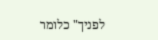לפניך" כלומר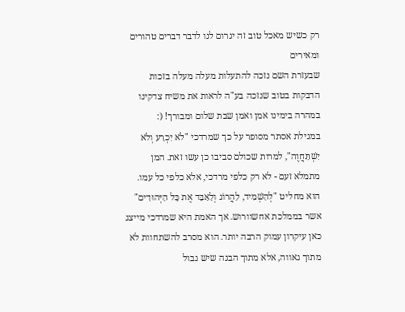רק כשיש מאכל טוב זה יגרום לנו לדבר דברים טהורים ומאירים
שבעזרת השם נזכה להתעלות מעלה מעלה בזכות הדבקות בטוב שנזכה בע"ה לראות את משיח צדקינו במהרה בימינו אמן ואמן שבת שלום ומבורך! (:
במגילת אסתר מסופר על כך שמרדכי "לֹא יִכְרַע וְלֹא יִשְׁתַּחֲוֶה", למרות שכולם סביבו כן עשו זאת. המן מתמלא זעם - לא רק כלפי מרדכי, אלא כלפי כל עמו. הוא מחליט "לְהַשְׁמִיד, לַהֲרוֹג וְלַאַבֵּד אֶת כָּל הַיְּהוּדִים" אשר בממלכת אחשוורוש. אך האמת היא שמרדכי מייצג כאן עיקרון עמוק הרבה יותר. הוא מסרב להשתחוות לא מתוך גאווה, אלא מתוך הבנה שיש גבול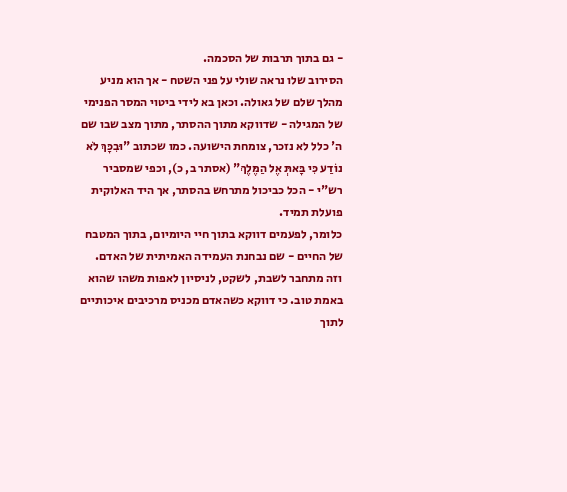- גם בתוך תרבות של הסכמה.
הסירוב שלו נראה שולי על פני השטח - אך הוא מניע מהלך שלם של גאולה. וכאן בא לידי ביטוי המסר הפנימי של המגילה - שדווקא מתוך ההסתר, מתוך מצב שבו שם ה' כלל לא נזכר, צומחת הישועה. כמו שכתוב "וּבִכָּךְ לֹא נוֹדַע כִּי בָּאתְּ אֶל הַמֶּלֶךְ" (אסתר ב, כ), וכפי שמסביר רש"י - הכל כביכול מתרחש בהסתר, אך היד האלוקית פועלת תמיד.
כלומר, לפעמים דווקא בתוך חיי היומיום, בתוך המטבח של החיים - שם נבחנת העמידה האמיתית של האדם.
וזה מתחבר לשבת, לשקט, לניסיון לאפות משהו שהוא באמת טוב. כי דווקא כשהאדם מכניס מרכיבים איכותיים לתוך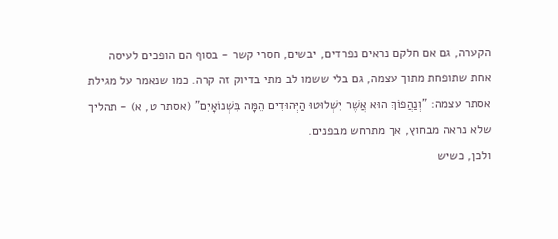הקערה, גם אם חלקם נראים נפרדים, יבשים, חסרי קשר - בסוף הם הופכים לעיסה אחת שתופחת מתוך עצמה, גם בלי ששמו לב מתי בדיוק זה קרה. כמו שנאמר על מגילת אסתר עצמה: "וְנַהֲפוֹךְ הוּא אֲשֶׁר יִשְׁלוּטוּ הַיְּהוּדִים הֵמָּה בִּשְׁנוֹאָיִם" (אסתר ט, א) - תהליך שלא נראה מבחוץ, אך מתרחש מבפנים.
ולכן, כשיש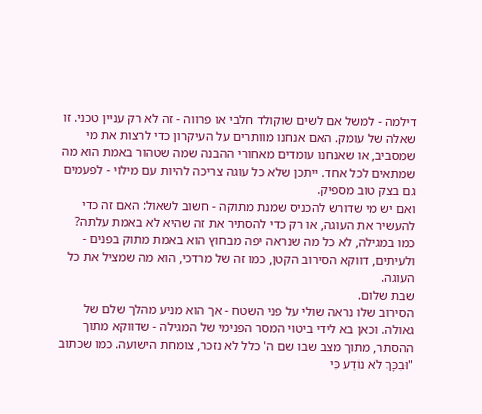דילמה - למשל אם לשים שוקולד חלבי או פרווה - זה לא רק עניין טכני. זו שאלה של עומק. האם אנחנו מוותרים על העיקרון כדי לרצות את מי שמסביב, או שאנחנו עומדים מאחורי ההבנה שמה שטהור באמת הוא מה שמתאים לכל אחד. ייתכן שלא כל עוגה צריכה להיות עם מילוי - לפעמים גם בצק טוב מספיק.
ואם יש מי שדורש להכניס שמנת מתוקה - חשוב לשאול: האם זה כדי להעשיר את העוגה, או רק כדי להסתיר את זה שהיא לא באמת עלתה?
כמו במגילה, לא כל מה שנראה יפה מבחוץ הוא באמת מתוק בפנים - ולעיתים, דווקא הסירוב הקטן, כמו זה של מרדכי, הוא מה שמציל את כל העוגה.
שבת שלום.
הסירוב שלו נראה שולי על פני השטח - אך הוא מניע מהלך שלם של גאולה. וכאן בא לידי ביטוי המסר הפנימי של המגילה - שדווקא מתוך ההסתר, מתוך מצב שבו שם ה' כלל לא נזכר, צומחת הישועה. כמו שכתוב "וּבִכָּךְ לֹא נוֹדַע כִּי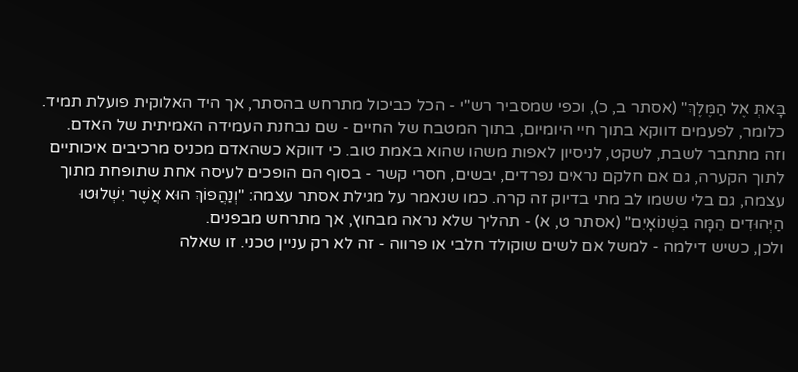בָּאתְּ אֶל הַמֶּלֶךְ" (אסתר ב, כ), וכפי שמסביר רש"י - הכל כביכול מתרחש בהסתר, אך היד האלוקית פועלת תמיד.
כלומר, לפעמים דווקא בתוך חיי היומיום, בתוך המטבח של החיים - שם נבחנת העמידה האמיתית של האדם.
וזה מתחבר לשבת, לשקט, לניסיון לאפות משהו שהוא באמת טוב. כי דווקא כשהאדם מכניס מרכיבים איכותיים לתוך הקערה, גם אם חלקם נראים נפרדים, יבשים, חסרי קשר - בסוף הם הופכים לעיסה אחת שתופחת מתוך עצמה, גם בלי ששמו לב מתי בדיוק זה קרה. כמו שנאמר על מגילת אסתר עצמה: "וְנַהֲפוֹךְ הוּא אֲשֶׁר יִשְׁלוּטוּ הַיְּהוּדִים הֵמָּה בִּשְׁנוֹאָיִם" (אסתר ט, א) - תהליך שלא נראה מבחוץ, אך מתרחש מבפנים.
ולכן, כשיש דילמה - למשל אם לשים שוקולד חלבי או פרווה - זה לא רק עניין טכני. זו שאלה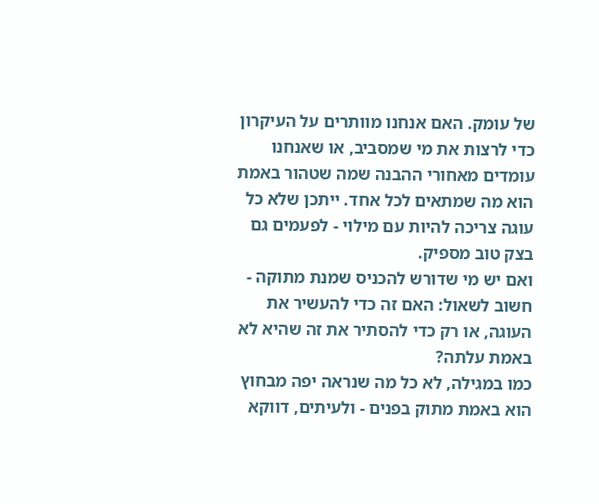של עומק. האם אנחנו מוותרים על העיקרון כדי לרצות את מי שמסביב, או שאנחנו עומדים מאחורי ההבנה שמה שטהור באמת הוא מה שמתאים לכל אחד. ייתכן שלא כל עוגה צריכה להיות עם מילוי - לפעמים גם בצק טוב מספיק.
ואם יש מי שדורש להכניס שמנת מתוקה - חשוב לשאול: האם זה כדי להעשיר את העוגה, או רק כדי להסתיר את זה שהיא לא באמת עלתה?
כמו במגילה, לא כל מה שנראה יפה מבחוץ הוא באמת מתוק בפנים - ולעיתים, דווקא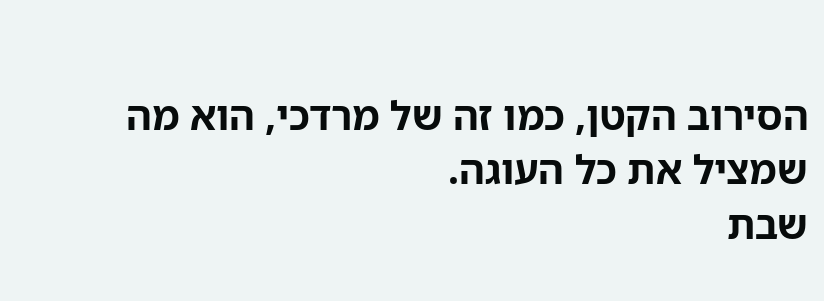הסירוב הקטן, כמו זה של מרדכי, הוא מה שמציל את כל העוגה.
שבת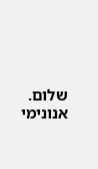שלום.
אנונימי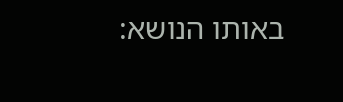באותו הנושא: